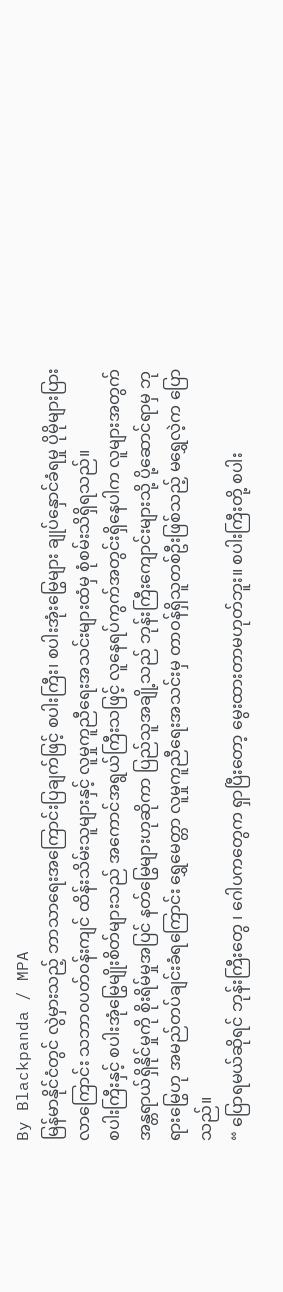By Blackpanda / MPA
မြန်မာနိုင်ငံတွင် လွဲမှားသည့် ဘာသာရေးအကြောင်းပြချက်ဖြင့် စပါးကြီး၊ စပါးအုံးမြွေများ ချုပ်နှောင်ခံရမှု ပိုမိုများပြားလာကြောင်း သဘာ၀ပတ်ဝန်းကျင် ထိန်းသိမ်းသူများနှင့် လူမှုကူညီရေးအသင်းများထံမှ စုံစမ်းသိရှိရသည်။
စပါးကြီးနှင့် စပါးအုံမြွေမျိုးစိတ်များသည် အကောင်အရွယ်ကြီးသဖြင့် လူနေရပ်ကွက်အတွင်းရှိနေပါက လူများအတွက် အန္တရာယ်ရှိနိုင်မှုကို စိုးရိမ်မှုအပြင် နတ်မြွေများဟုဆိုကာ ပြည်သူအချို့သည် ဘုန်းကြီးကျောင်းများသို့ ပို့ဆောင်ရာမှ ဘုရားမြွေဟု အမည်တပ်ချင်းခံရကြောင်း ရွှေမေတ္တာ လူမှုကူညီရေးအသင်းမှ တာဝန်ရှိသူတစ်ဦးဖြစ်သည့် မရွှေလဲ့က ပြောသည်။
“ ပြောရမယ်ဆိုရင် ဘုန်းကြီးတွေ ၊ ဂေါပကတွေက ရှာပြီးတော့ မွေးထားတာမဟုတ်ဘူး။ စပါးကြီးတို့ စပါး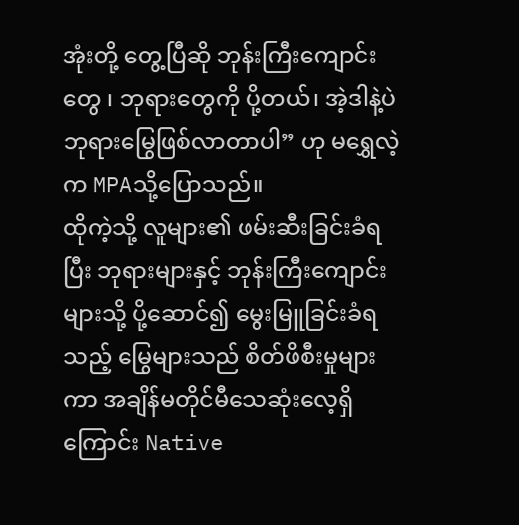အုံးတို့ တွေ့ပြီဆို ဘုန်းကြီးကျောင်းတွေ ၊ ဘုရားတွေကို ပို့တယ်၊ အဲ့ဒါနဲ့ပဲ ဘုရားမြွေဖြစ်လာတာပါ” ဟု မရွှေလဲ့က MPAသို့ပြောသည်။
ထိုကဲ့သို့ လူများ၏ ဖမ်းဆီးခြင်းခံရပြီး ဘုရားများနှင့် ဘုန်းကြီးကျောင်းများသို့ ပို့ဆောင်၍ မွေးမြူခြင်းခံရသည့် မြွေများသည် စိတ်ဖိစီးမှုများကာ အချိန်မတိုင်မီသေဆုံးလေ့ရှိကြောင်း Native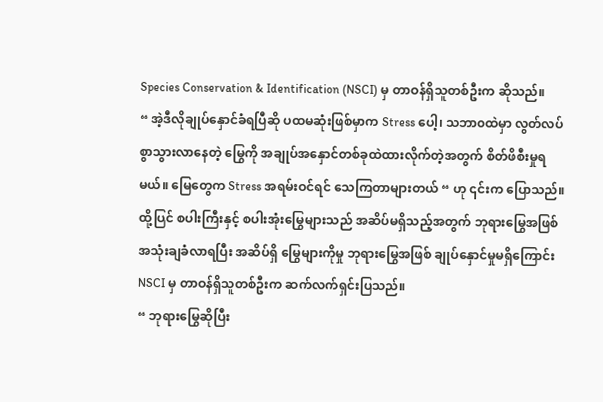Species Conservation & Identification (NSCI) မှ တာဝန်ရှိသူတစ်ဦးက ဆိုသည်။
“ အဲ့ဒီလိုချုပ်နှောင်ခံရပြီဆို ပထမဆုံးဖြစ်မှာက Stress ပေါ့၊ သဘာ၀ထဲမှာ လွတ်လပ်စွာသွားလာနေတဲ့ မြွေကို အချုပ်အနှောင်တစ်ခုထဲထားလိုက်တဲ့အတွက် စိတ်ဖိစီးမှုရမယ်။ မြေတွေက Stress အရမ်းဝင်ရင် သေကြတာများတယ် “ ဟု ၎င်းက ပြောသည်။
ထို့ပြင် စပါးကြီးနှင့် စပါးအုံးမြွေများသည် အဆိပ်မရှိသည့်အတွက် ဘုရားမြွေအဖြစ် အသုံးချခံလာရပြီး အဆိပ်ရှိ မြွေများကိုမှု ဘုရားမြွေအဖြစ် ချုပ်နှောင်မှုမရှိကြောင်း NSCI မှ တာဝန်ရှိသူတစ်ဦးက ဆက်လက်ရှင်းပြသည်။
“ ဘုရားမြွေဆိုပြီး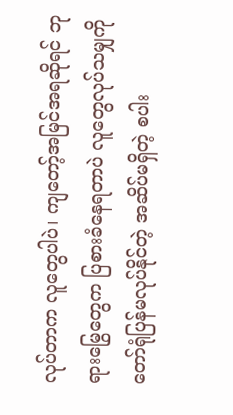လုပ်တာက လူတွေပါပဲ၊ ကျတော့်အမြင်အရဆိုရင် ဘုရားမြွေတွေက ပြစားခံနေရတာပဲ လူတွေလုပ်သမျှကို တော်ရုံပြန်မလုပ်နိုင်တဲ့ အဆိပ်မရှိတဲ့ စပါး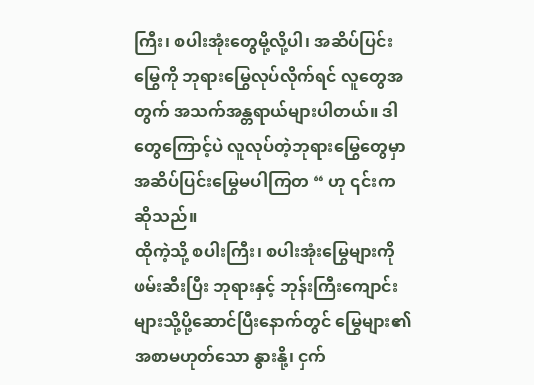ကြီး၊ စပါးအုံးတွေမို့လို့ပါ၊ အဆိပ်ပြင်းမြွေကို ဘုရားမြွေလုပ်လိုက်ရင် လူတွေအတွက် အသက်အန္တရာယ်များပါတယ်။ ဒါတွေကြောင့်ပဲ လူလုပ်တဲ့ဘုရားမြွေတွေမှာ အဆိပ်ပြင်းမြွေမပါကြတ “ ဟု ၎င်းက ဆိုသည်။
ထိုကဲ့သို့ စပါးကြီး၊ စပါးအုံးမြွေများကို ဖမ်းဆီးပြီး ဘုရားနှင့် ဘုန်းကြီးကျောင်းများသို့ပို့ဆောင်ပြီးနောက်တွင် မြွေများ၏ အစာမဟုတ်သော နွားနို့၊ ငှက်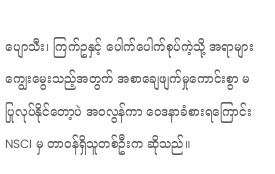ပျောသီး၊ ကြက်ဥနှင့် ပေါက်ပေါက်စုပ်ကဲ့သို့ အရာများ ကျွေးမွေးသည့်အတွက် အစာချေဖျက်မှုကောင်းစွာ မပြုလုပ်နိုင်တော့ပဲ အ၀လွန်ကာ ဝေဒနာခံစားရကြောင်း NSCI မှ တာဝန်ရှိသူတစ်ဦးက ဆိုသည်။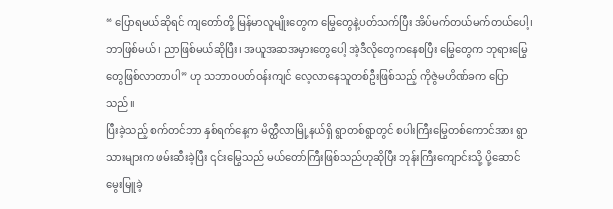“ ပြောရမယ်ဆိုရင် ကျတော်တို့ မြန်မာလူမျိုးတွေက မြွေတွေနဲ့ပတ်သက်ပြီး အိပ်မက်တယ်မက်တယ်ပေါ့၊ ဘာဖြစ်မယ်၊ ညာဖြစ်မယ်ဆိုပြီး၊ အယူအဆအမှားတွေပေါ့ အဲ့ဒီလိုတွေကနေစပြီး မြွေတွေက ဘုရားမြွေတွေဖြစ်လာတာပါ” ဟု သဘာဝပတ်ဝန်းကျင် လေ့လာနေသူတစ်ဦးဖြစ်သည့် ကိုဇွဲမဟိဏ်ခက ပြောသည်။
ပြီးခဲ့သည့် စက်တင်ဘာ နှစ်ရက်နေ့က မိတ္ထီလာမြို့နယ်ရှိ ရွာတစ်ရွာတွင် စပါးကြီးမြွေတစ်ကောင်အား ရွာသားများက ဖမ်းဆီးခဲ့ပြီး ၎င်းမြွေသည် မယ်တော်ကြီးဖြစ်သည်ဟုဆိုပြီး ဘုန်းကြီးကျောင်းသို့ ပို့ဆောင်မွေးမြူခဲ့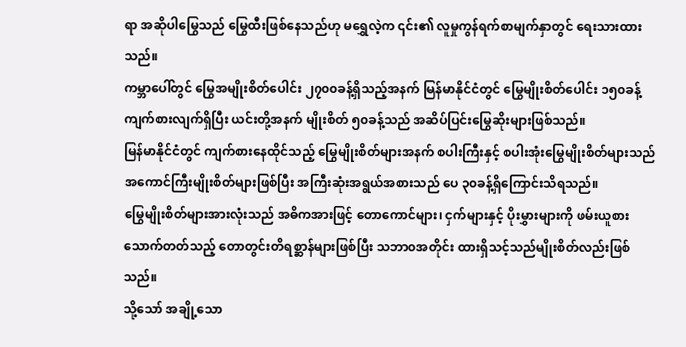ရာ အဆိုပါမြွေသည် မြွေထီးဖြစ်နေသည်ဟု မရွှေလဲ့က ၎င်း၏ လူမှုကွန်ရက်စာမျက်နှာတွင် ရေးသားထားသည်။
ကမ္ဘာပေါ်တွင် မြွေအမျိုးစိတ်ပေါင်း ၂၇၀၀ခန့်ရှိသည့်အနက် မြန်မာနိုင်ငံတွင် မြွေမျိုးစိတ်ပေါင်း ၁၅၀ခန့် ကျက်စားလျက်ရှိပြီး ယင်းတို့အနက် မျိုးစိတ် ၅၀ခန့်သည် အဆိပ်ပြင်းမြွေဆိုးများဖြစ်သည်။
မြန်မာနိုင်ငံတွင် ကျက်စားနေထိုင်သည့် မြွေမျိုးစိတ်များအနက် စပါးကြီးနှင့် စပါးအုံးမြွေမျိုးစိတ်များသည် အကောင်ကြီးမျိုးစိတ်များဖြစ်ပြီး အကြီးဆုံးအရွယ်အစားသည် ပေ ၃၀ခန့်ရှိကြောင်းသိရသည်။
မြွေမျိုးစိတ်များအားလုံးသည် အဓိကအားဖြင့် တောကောင်များ၊ ငှက်များနှင့် ပိုးမွှားများကို ဖမ်းယူစားသောက်တတ်သည့် တောတွင်းတိရစ္ဆာန်များဖြစ်ပြီး သဘာ၀အတိုင်း ထားရှိသင့်သည်မျိုးစိတ်လည်းဖြစ်သည်။
သို့သော် အချို့သော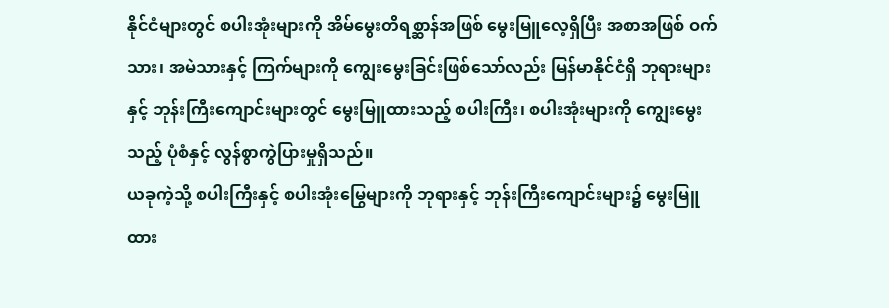နိုင်ငံများတွင် စပါးအုံးများကို အိမ်မွေးတိရစ္ဆာန်အဖြစ် မွေးမြူလေ့ရှိပြီး အစာအဖြစ် ဝက်သား၊ အမဲသားနှင့် ကြက်များကို ကျွေးမွေးခြင်းဖြစ်သော်လည်း မြန်မာနိုင်ငံရှိ ဘုရားများနှင့် ဘုန်းကြီးကျောင်းများတွင် မွေးမြူထားသည့် စပါးကြီး၊ စပါးအုံးများကို ကျွေးမွေးသည့် ပုံစံနှင့် လွန်စွာကွဲပြားမှုရှိသည်။
ယခုကဲ့သို့ စပါးကြီးနှင့် စပါးအုံးမြွေများကို ဘုရားနှင့် ဘုန်းကြီးကျောင်းများ၌ မွေးမြူထား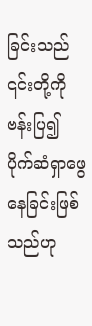ခြင်းသည် ၎င်းတို့ကို ဗန်းပြ၍ ပိုက်ဆံရှာဖွေနေခြင်းဖြစ်သည်ဟု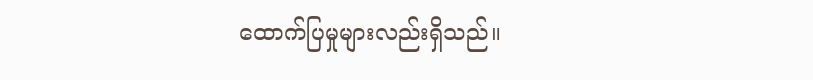ထောက်ပြမှုများလည်းရှိသည်။